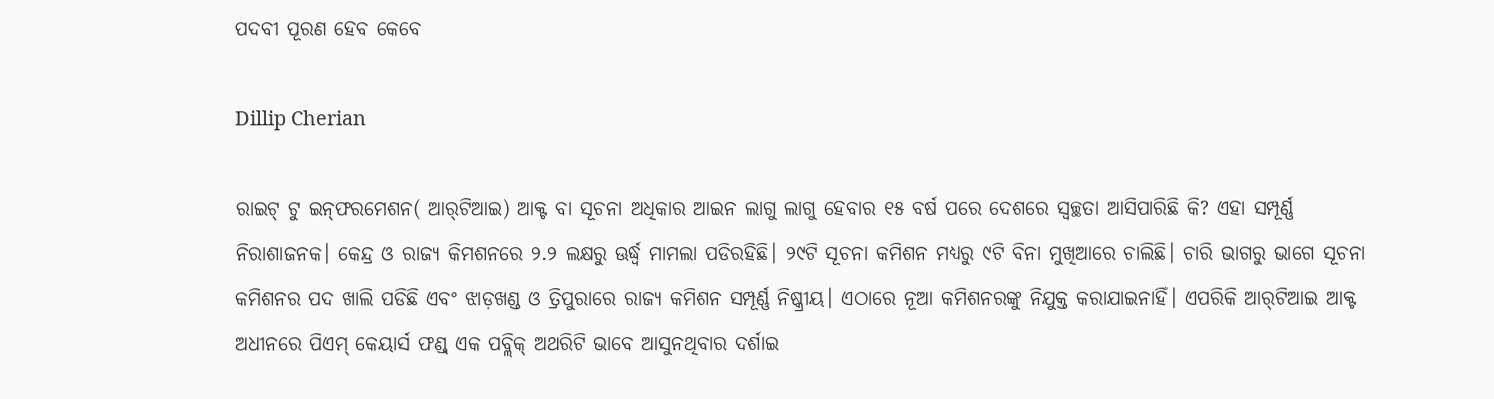ପଦବୀ ପୂରଣ ହେବ କେବେ

Dillip Cherian

ରାଇଟ୍‌ ଟୁ ଇନ୍‌ଫରମେଶନ( ଆର୍‌ଟିଆଇ) ଆକ୍ଟ ବା ସୂଚନା ଅଧିକାର ଆଇନ ଲାଗୁ ଲାଗୁ ହେବାର ୧୫ ବର୍ଷ ପରେ ଦେଶରେ ସ୍ବଚ୍ଛତା ଆସିପାରିଛି କି? ଏହା ସମ୍ପୂର୍ଣ୍ଣ ନିରାଶାଜନକ। କେନ୍ଦ୍ର ଓ ରାଜ୍ୟ କିମଶନରେ ୨.୨ ଲକ୍ଷରୁ ଊର୍ଦ୍ଧ୍ୱ ମାମଲା ପଡିରହିଛି। ୨୯ଟି ସୂଚନା କମିଶନ ମଧ୍ୟରୁ ୯ଟି ବିନା ମୁଖିଆରେ ଚାଲିଛି। ଚାରି ଭାଗରୁ ଭାଗେ ସୂଚନା କମିଶନର ପଦ ଖାଲି ପଡିଛି ଏବଂ ଝାଡ଼ଖଣ୍ଡ ଓ ତ୍ରିପୁରାରେ ରାଜ୍ୟ କମିଶନ ସମ୍ପୂର୍ଣ୍ଣ ନିଷ୍କ୍ରୀୟ। ଏଠାରେ ନୂଆ କମିଶନରଙ୍କୁ ନିଯୁକ୍ତ କରାଯାଇନାହିଁ। ଏପରିକି ଆର୍‌ଟିଆଇ ଆକ୍ଟ ଅଧୀନରେ ପିଏମ୍‌ କେୟାର୍ସ ଫଣ୍ଡ୍‌ ଏକ ପବ୍ଲିକ୍‌ ଅଥରିଟି ଭାବେ ଆସୁନଥିବାର ଦର୍ଶାଇ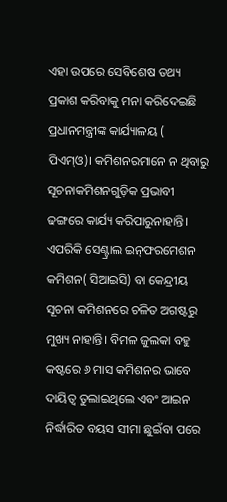ଏହା ଉପରେ ସେବିଶେଷ ତଥ୍ୟ ପ୍ରକାଶ କରିବାକୁ ମନା କରିଦେଇଛି ପ୍ରଧାନମନ୍ତ୍ରୀଙ୍କ କାର୍ଯ୍ୟାଳୟ ( ପିଏମ୍‌ଓ)। କମିଶନରମାନେ ନ ଥିବାରୁ ସୂଚନାକମିଶନଗୁଡ଼ିକ ପ୍ରଭାବୀ ଢଙ୍ଗରେ କାର୍ଯ୍ୟ କରିପାରୁନାହାନ୍ତି। ଏପରିକି ସେଣ୍ଟ୍ରାଲ ଇନ୍‌ଫରମେଶନ କମିଶନ( ସିଆଇସି) ବା କେନ୍ଦ୍ରୀୟ ସୂଚନା କମିଶନରେ ଚଳିତ ଅଗଷ୍ଟରୁ ମୁଖ୍ୟ ନାହାନ୍ତି। ବିମଳ ଜୁଲକା ବହୁ କଷ୍ଟରେ ୬ ମାସ କମିଶନର ଭାବେ ଦାୟିତ୍ୱ ତୁଲାଇଥିଲେ ଏବଂ ଆଇନ ନିର୍ଦ୍ଧାରିତ ବୟସ ସୀମା ଛୁଇଁବା ପରେ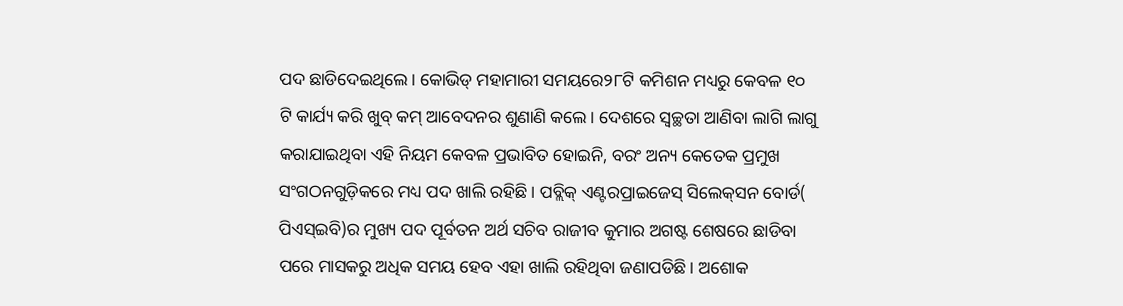ପଦ ଛାଡିଦେଇଥିଲେ। କୋଭିଡ୍‌ ମହାମାରୀ ସମୟରେ୨୮ଟି କମିଶନ ମଧ୍ୟରୁ କେବଳ ୧୦ ଟି କାର୍ଯ୍ୟ କରି ଖୁବ୍‌ କମ୍‌ ଆବେଦନର ଶୁଣାଣି କଲେ। ଦେଶରେ ସ୍ବଚ୍ଛତା ଆଣିବା ଲାଗି ଲାଗୁ କରାଯାଇଥିବା ଏହି ନିୟମ କେବଳ ପ୍ରଭାବିତ ହୋଇନି, ବରଂ ଅନ୍ୟ କେତେକ ପ୍ରମୁଖ ସଂଗଠନଗୁଡ଼ିକରେ ମଧ୍ୟ ପଦ ଖାଲି ରହିଛି। ପବ୍ଲିକ୍‌ ଏଣ୍ଟରପ୍ରାଇଜେସ୍‌ ସିଲେକ୍‌ସନ ବୋର୍ଡ( ପିଏସ୍‌ଇବି)ର ମୁଖ୍ୟ ପଦ ପୂର୍ବତନ ଅର୍ଥ ସଚିବ ରାଜୀବ କୁମାର ଅଗଷ୍ଟ ଶେଷରେ ଛାଡିବା ପରେ ମାସକରୁ ଅଧିକ ସମୟ ହେବ ଏହା ଖାଲି ରହିଥିବା ଜଣାପଡିଛି। ଅଶୋକ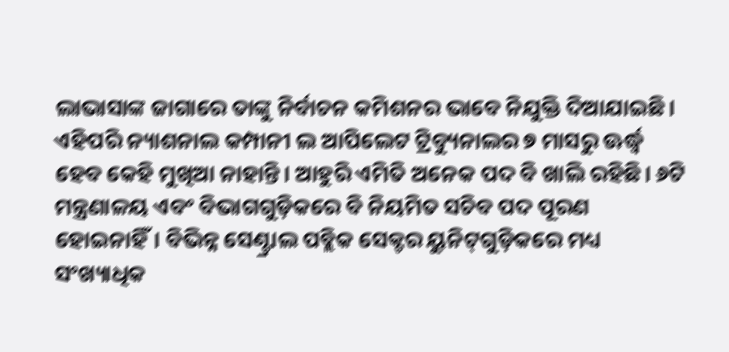ଲାଭାସାଙ୍କ ଜାଗାରେ ତାଙ୍କୁ ନିର୍ବାଚନ କମିଶନର ଭାବେ ନିଯୁକ୍ତି ଦିଆଯାଇଛି। ଏହିପରି ନ୍ୟାଶନାଲ କମ୍ପାନୀ ଲ ଆପିଲେଟ ଟ୍ରିବ୍ୟୁନାଲର ୭ ମାସରୁ ଊର୍ଦ୍ଧ୍ୱ ହେବ କେହି ମୁଖିଆ ନାହାନ୍ତି। ଆହୁରି ଏମିତି ଅନେକ ପଦ ବି ଖାଲି ରହିଛି। ୬ଟି ମନ୍ତ୍ରଣାଳୟ ଏବଂ ବିଭାଗଗୁଡ଼ିକରେ ବି ନିୟମିତ ସଚିବ ପଦ ପୂରଣ ହୋଇନାହିଁ। ବିଭିନ୍ନ ସେଣ୍ଟ୍ରାଲ ପବ୍ଲିକ ସେକ୍ଟର ୟୁନିଟ୍‌ଗୁଡ଼ିକରେ ମଧ୍ୟ ସଂଖ୍ୟାଧିକ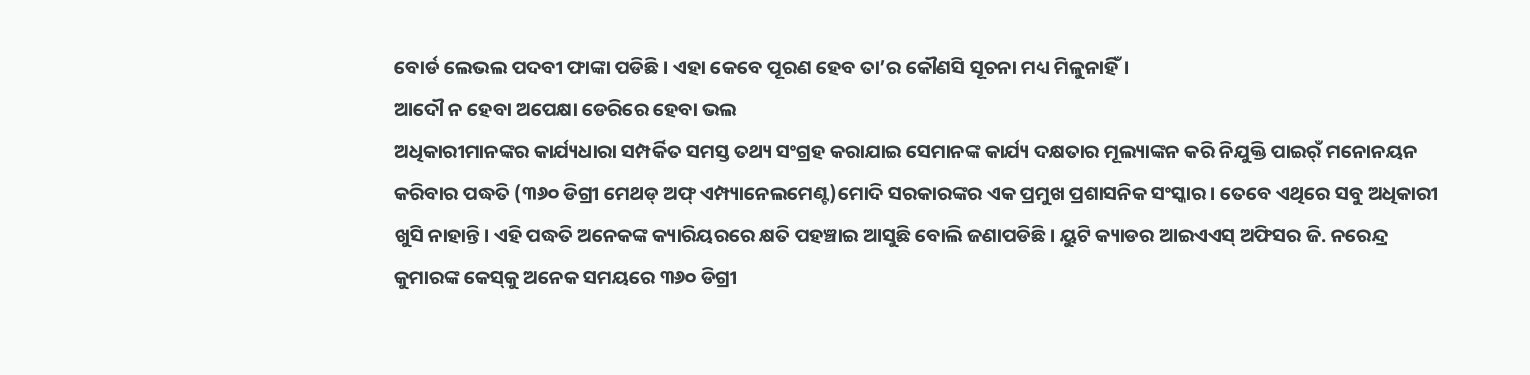ବୋର୍ଡ ଲେଭଲ ପଦବୀ ଫାଙ୍କା ପଡିଛି। ଏହା କେବେ ପୂରଣ ହେବ ତା’ର କୌଣସି ସୂଚନା ମଧ୍ୟ ମିଳୁନାହିଁ।
ଆଦୌ ନ ହେବା ଅପେକ୍ଷା ଡେରିରେ ହେବା ଭଲ
ଅଧିକାରୀମାନଙ୍କର କାର୍ଯ୍ୟଧାରା ସମ୍ପର୍କିତ ସମସ୍ତ ତଥ୍ୟ ସଂଗ୍ରହ କରାଯାଇ ସେମାନଙ୍କ କାର୍ଯ୍ୟ ଦକ୍ଷତାର ମୂଲ୍ୟାଙ୍କନ କରି ନିଯୁକ୍ତି ପାଇର୍ଁ ମନୋନୟନ କରିବାର ପଦ୍ଧତି (୩୬୦ ଡିଗ୍ରୀ ମେଥଡ୍‌ ଅଫ୍‌ ଏମ୍ପ୍ୟାନେଲମେଣ୍ଟ)ମୋଦି ସରକାରଙ୍କର ଏକ ପ୍ରମୁଖ ପ୍ରଶାସନିକ ସଂସ୍କାର। ତେବେ ଏଥିରେ ସବୁ ଅଧିକାରୀ ଖୁସି ନାହାନ୍ତି। ଏହି ପଦ୍ଧତି ଅନେକଙ୍କ କ୍ୟାରିୟରରେ କ୍ଷତି ପହଞ୍ଚାଇ ଆସୁଛି ବୋଲି ଜଣାପଡିଛି। ୟୁଟି କ୍ୟାଡର ଆଇଏଏସ୍‌ ଅଫିସର ଜି. ନରେନ୍ଦ୍ର କୁମାରଙ୍କ କେସ୍‌କୁ ଅନେକ ସମୟରେ ୩୬୦ ଡିଗ୍ରୀ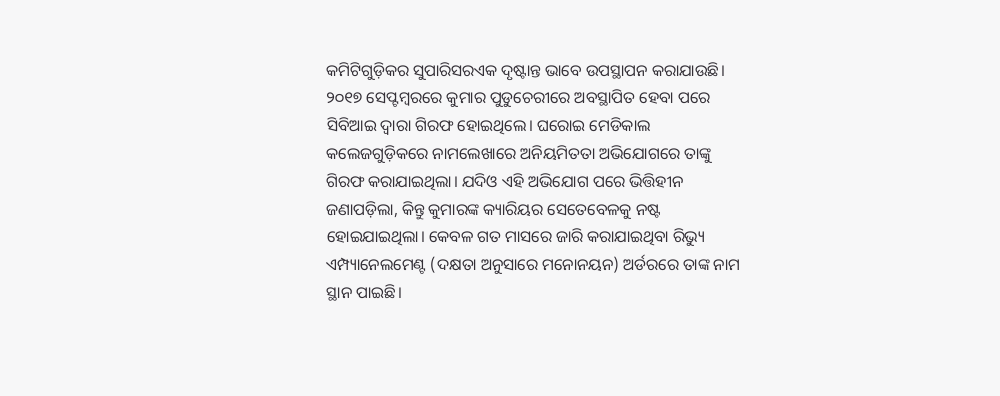କମିଟିଗୁଡ଼ିକର ସୁପାରିସରଏକ ଦୃଷ୍ଟାନ୍ତ ଭାବେ ଉପସ୍ଥାପନ କରାଯାଉଛି। ୨୦୧୭ ସେପ୍ଟମ୍ବରରେ କୁମାର ପୁଡୁଚେରୀରେ ଅବସ୍ଥାପିତ ହେବା ପରେ ସିବିଆଇ ଦ୍ୱାରା ଗିରଫ ହୋଇଥିଲେ। ଘରୋଇ ମେଡିକାଲ କଲେଜଗୁଡ଼ିକରେ ନାମଲେଖାରେ ଅନିୟମିତତା ଅଭିଯୋଗରେ ତାଙ୍କୁ ଗିରଫ କରାଯାଇଥିଲା। ଯଦିଓ ଏହି ଅଭିଯୋଗ ପରେ ଭିତ୍ତିହୀନ ଜଣାପଡ଼ିଲା, କିନ୍ତୁ କୁମାରଙ୍କ କ୍ୟାରିୟର ସେତେବେଳକୁ ନଷ୍ଟ ହୋଇଯାଇଥିଲା। କେବଳ ଗତ ମାସରେ ଜାରି କରାଯାଇଥିବା ରିଭ୍ୟୁ ଏମ୍ପ୍ୟାନେଲମେଣ୍ଟ (ଦକ୍ଷତା ଅନୁସାରେ ମନୋନୟନ) ଅର୍ଡରରେ ତାଙ୍କ ନାମ ସ୍ଥାନ ପାଇଛି।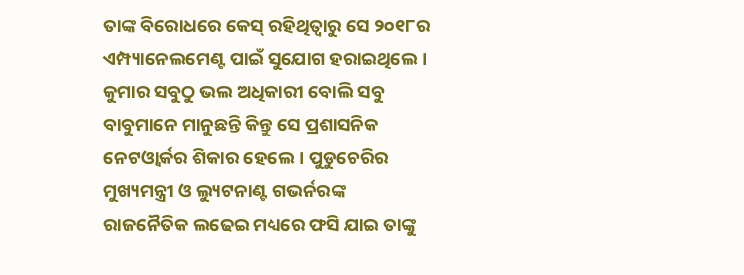ତାଙ୍କ ବିରୋଧରେ କେସ୍‌ ରହିଥିତ୍ବାରୁ ସେ ୨୦୧୮ର ଏମ୍ପ୍ୟାନେଲମେଣ୍ଟ ପାଇଁ ସୁଯୋଗ ହରାଇଥିଲେ। କୁମାର ସବୁଠୁ ଭଲ ଅଧିକାରୀ ବୋଲି ସବୁ ବାବୁମାନେ ମାନୁଛନ୍ତି କିନ୍ତୁ ସେ ପ୍ରଶାସନିକ ନେଟଓ୍ବାର୍କର ଶିକାର ହେଲେ। ପୁଡୁଚେରିର ମୁଖ୍ୟମନ୍ତ୍ରୀ ଓ ଲ୍ୟୁଟନାଣ୍ଟ ଗଭର୍ନରଙ୍କ ରାଜନୈତିକ ଲଢେଇ ମଧ୍ୟରେ ଫସି ଯାଇ ତାଙ୍କୁ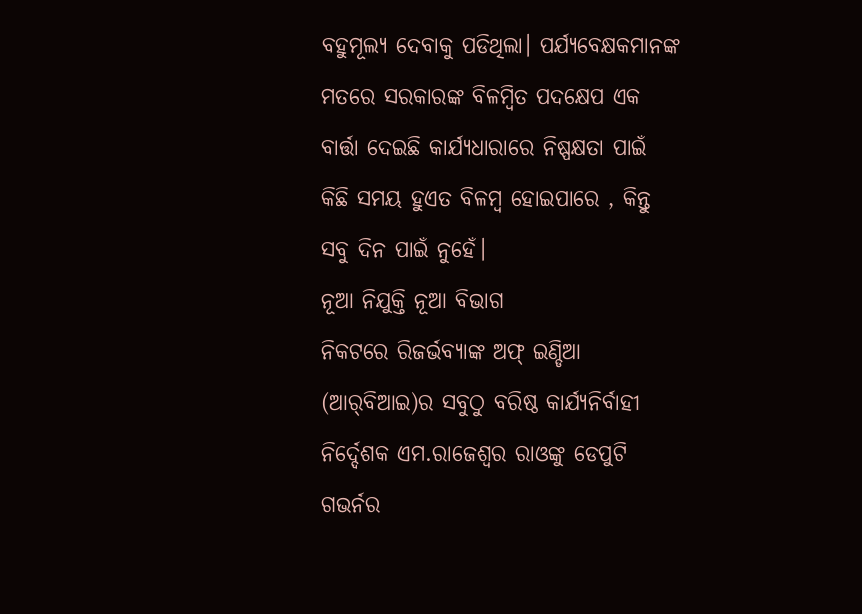ବହୁମୂଲ୍ୟ ଦେବାକୁ ପଡିଥିଲା। ପର୍ଯ୍ୟବେକ୍ଷକମାନଙ୍କ ମତରେ ସରକାରଙ୍କ ବିଳମ୍ବିତ ପଦକ୍ଷେପ ଏକ ବାର୍ତ୍ତା ଦେଇଛି କାର୍ଯ୍ୟଧାରାରେ ନିଷ୍ପକ୍ଷତା ପାଇଁ କିଛି ସମୟ ହୁଏତ ବିଳମ୍ବ ହୋଇପାରେ , କିନ୍ତୁ ସବୁ ଦିନ ପାଇଁ ନୁହେଁ।
ନୂଆ ନିଯୁକ୍ତି ନୂଆ ବିଭାଗ
ନିକଟରେ ରିଜର୍ଭବ୍ୟାଙ୍କ ଅଫ୍‌ ଇଣ୍ଡିଆ (ଆର୍‌ବିଆଇ)ର ସବୁଠୁ ବରିଷ୍ଠ କାର୍ଯ୍ୟନିର୍ବାହୀ ନିର୍ଦ୍ଦେଶକ ଏମ.ରାଜେଶ୍ୱର ରାଓଙ୍କୁ ଡେପୁଟି ଗଭର୍ନର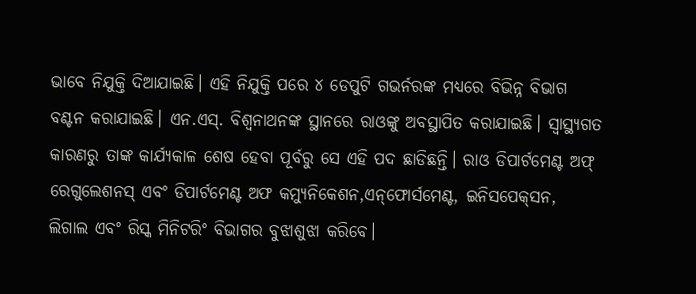ଭାବେ ନିଯୁକ୍ତି ଦିଆଯାଇଛି। ଏହି ନିଯୁକ୍ତି ପରେ ୪ ଡେପୁଟି ଗଭର୍ନରଙ୍କ ମଧ୍ୟରେ ବିଭିନ୍ନ ବିଭାଗ ବଣ୍ଟନ କରାଯାଇଛି। ଏନ.ଏସ୍‌. ବିଶ୍ୱନାଥନଙ୍କ ସ୍ଥାନରେ ରାଓଙ୍କୁ ଅବସ୍ଥାପିତ କରାଯାଇଛି। ସ୍ବାସ୍ଥ୍ୟଗତ କାରଣରୁ ତାଙ୍କ କାର୍ଯ୍ୟକାଳ ଶେଷ ହେବା ପୂର୍ବରୁ ସେ ଏହି ପଦ ଛାଡିଛନ୍ତି। ରାଓ ଡିପାର୍ଟମେଣ୍ଟ ଅଫ୍‌ ରେଗୁଲେଶନସ୍‌ ଏବଂ ଡିପାର୍ଟମେଣ୍ଟ ଅଫ କମ୍ୟୁନିକେଶନ,ଏନ୍‌ଫୋର୍ସମେଣ୍ଟ, ଇନିସପେକ୍‌ସନ, ଲିଗାଲ ଏବଂ ରିସ୍କ ମିନିଟରିଂ ବିଭାଗର ବୁଝାଶୁଝା କରିବେ।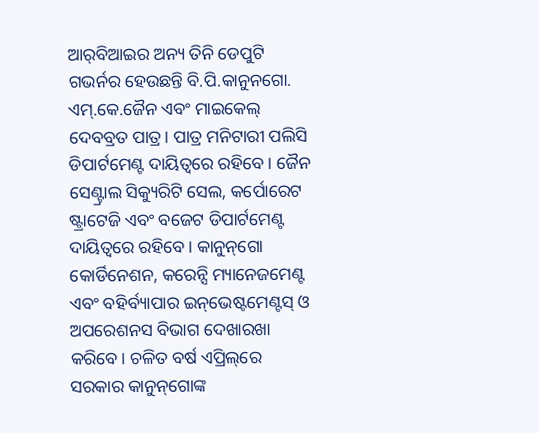ଆର୍‌ବିଆଇର ଅନ୍ୟ ତିନି ଡେପୁଟି ଗଭର୍ନର ହେଉଛନ୍ତି ବି.ପି.କାନୁନଗୋ. ଏମ୍‌.କେ.ଜୈନ ଏବଂ ମାଇକେଲ୍‌ ଦେବବ୍ରତ ପାତ୍ର। ପାତ୍ର ମନିଟାରୀ ପଲିସି ଡିପାର୍ଟମେଣ୍ଟ ଦାୟିତ୍ୱରେ ରହିବେ। ଜୈନ ସେଣ୍ଟ୍ରାଲ ସିକ୍ୟୁରିଟି ସେଲ, କର୍ପୋରେଟ ଷ୍ଟ୍ରାଟେଜି ଏବଂ ବଜେଟ ଡିପାର୍ଟମେଣ୍ଟ ଦାୟିତ୍ୱରେ ରହିବେ । କାନୁନ୍‌ଗୋ କୋର୍ଡିନେଶନ, କରେନ୍ସି ମ୍ୟାନେଜମେଣ୍ଟ ଏବଂ ବହିର୍ବ୍ୟାପାର ଇନ୍‌ଭେଷ୍ଟମେଣ୍ଟସ୍‌ ଓ ଅପରେଶନସ ବିଭାଗ ଦେଖାରଖା କରିବେ। ଚଳିତ ବର୍ଷ ଏପ୍ରିଲ୍‌ରେ ସରକାର କାନୁନ୍‌ଗୋଙ୍କ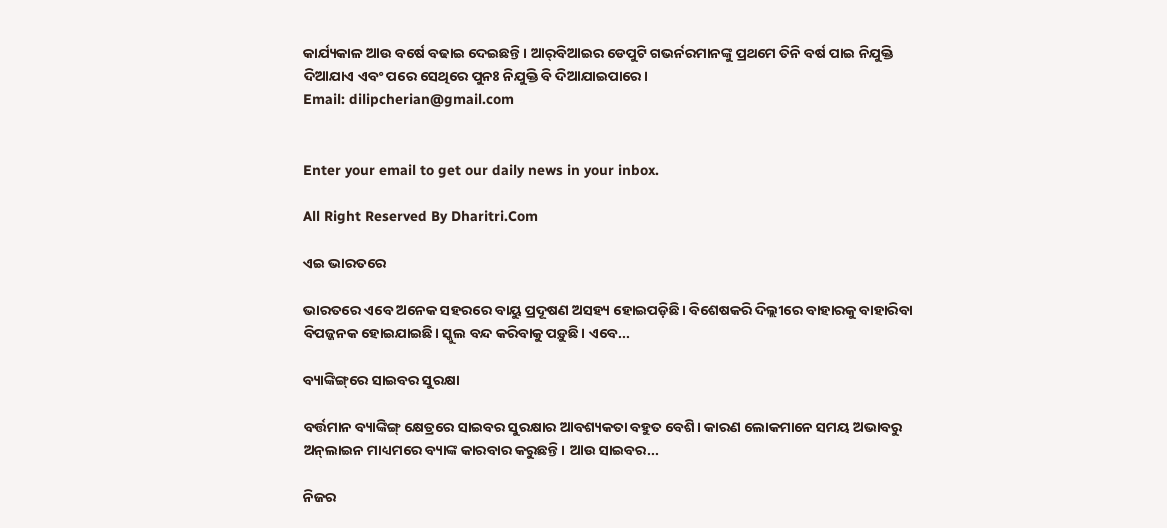କାର୍ଯ୍ୟକାଳ ଆଉ ବର୍ଷେ ବଢାଇ ଦେଇଛନ୍ତି। ଆର୍‌ବିଆଇର ଡେପୁଟି ଗଭର୍ନରମାନଙ୍କୁ ପ୍ରଥମେ ତିନି ବର୍ଷ ପାଇ ନିଯୁକ୍ତି ଦିଆଯାଏ ଏବଂ ପରେ ସେଥିରେ ପୁନଃ ନିଯୁକ୍ତି ବି ଦିଆଯାଇପାରେ।
Email: dilipcherian@gmail.com


Enter your email to get our daily news in your inbox.

All Right Reserved By Dharitri.Com

ଏଇ ଭାରତରେ

ଭାରତରେ ଏବେ ଅନେକ ସହରରେ ବାୟୁ ପ୍ରଦୂଷଣ ଅସହ୍ୟ ହୋଇପଡ଼ିଛି। ବିଶେଷକରି ଦିଲ୍ଲୀରେ ବାହାରକୁ ବାହାରିବା ବିପଜ୍ଜନକ ହୋଇଯାଇଛି। ସ୍କୁଲ ବନ୍ଦ କରିବାକୁ ପଡ଼ୁଛି। ଏବେ...

ବ୍ୟାଙ୍କିଙ୍ଗ୍‌ରେ ସାଇବର ସୁରକ୍ଷା

ବର୍ତ୍ତମାନ ବ୍ୟାଙ୍କିଙ୍ଗ୍‌ କ୍ଷେତ୍ରରେ ସାଇବର ସୁରକ୍ଷାର ଆବଶ୍ୟକତା ବହୁତ ବେଶି। କାରଣ ଲୋକମାନେ ସମୟ ଅଭାବରୁ ଅନ୍‌ଲାଇନ ମାଧ୍ୟମରେ ବ୍ୟାଙ୍କ କାରବାର କରୁଛନ୍ତି। ଆଉ ସାଇବର...

ନିଜର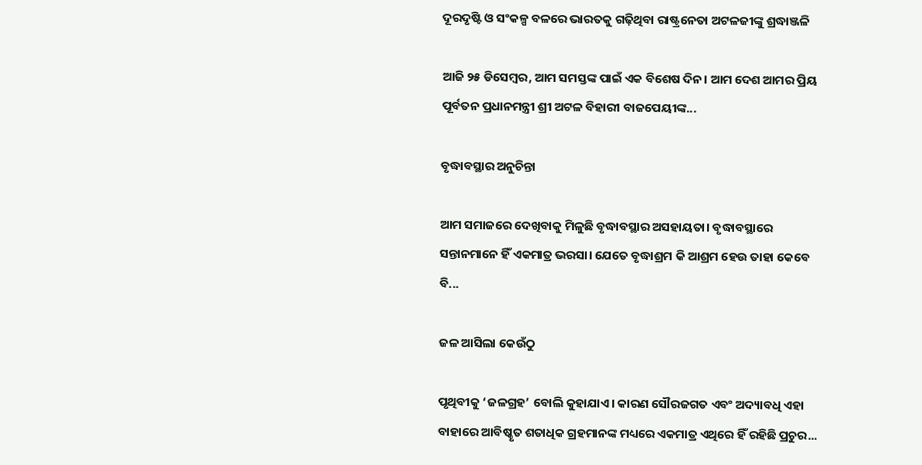ଦୂରଦୃଷ୍ଟି ଓ ସଂକଳ୍ପ ବଳରେ ଭାରତକୁ ଗଢ଼ିଥିବା ରାଷ୍ଟ୍ରନେତା ଅଟଳଜୀଙ୍କୁ ଶ୍ରଦ୍ଧାଞ୍ଜଳି

ଆଜି ୨୫ ଡିସେମ୍ବର, ଆମ ସମସ୍ତଙ୍କ ପାଇଁ ଏକ ବିଶେଷ ଦିନ। ଆମ ଦେଶ ଆମର ପ୍ରିୟ ପୂର୍ବତନ ପ୍ରଧାନମନ୍ତ୍ରୀ ଶ୍ରୀ ଅଟଳ ବିହାରୀ ବାଜପେୟୀଙ୍କ...

ବୃଦ୍ଧାବସ୍ଥାର ଅନୁଚିନ୍ତା

ଆମ ସମାଜରେ ଦେଖିବାକୁ ମିଳୁଛି ବୃଦ୍ଧାବସ୍ଥାର ଅସହାୟତା। ବୃଦ୍ଧାବସ୍ଥାରେ ସନ୍ତାନମାନେ ହିଁ ଏକମାତ୍ର ଭରସା। ଯେତେ ବୃଦ୍ଧାଶ୍ରମ କି ଆଶ୍ରମ ହେଉ ତାହା କେବେ ବି...

ଜଳ ଆସିଲା କେଉଁଠୁ

ପୃଥିବୀକୁ ‘ଜଳଗ୍ରହ’ ବୋଲି କୁହାଯାଏ। କାରଣ ସୌରଜଗତ ଏବଂ ଅଦ୍ୟାବଧି ଏହା ବାହାରେ ଆବିଷ୍କୃତ ଶତାଧିକ ଗ୍ରହମାନଙ୍କ ମଧ୍ୟରେ ଏକମାତ୍ର ଏଥିରେ ହିଁ ରହିଛି ପ୍ରଚୁର...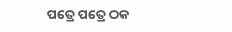ପତ୍ରେ ପତ୍ରେ ଠକ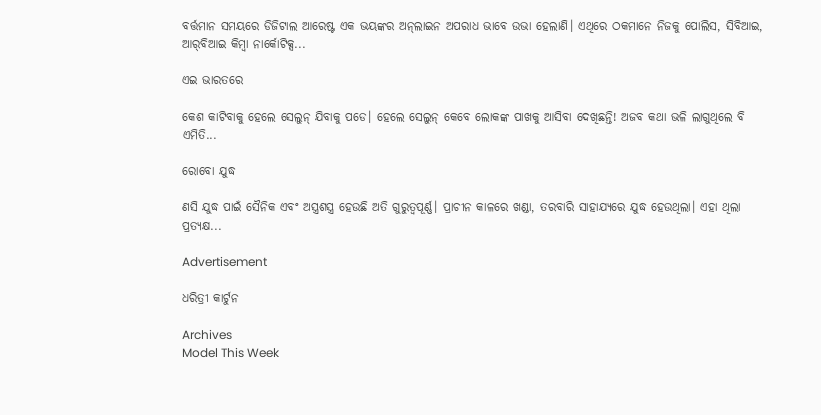ବର୍ତ୍ତମାନ ସମୟରେ ଡିଜିଟାଲ ଆରେଷ୍ଟ ଏକ ଭୟଙ୍କର ଅନ୍‌ଲାଇନ ଅପରାଧ ଭାବେ ଉଭା ହେଲାଣି। ଏଥିରେ ଠକମାନେ ନିଜକୁ ପୋଲିସ, ସିବିଆଇ, ଆର୍‌ବିଆଇ କିମ୍ବା ନାର୍କୋଟିକ୍ସ...

ଏଇ ଭାରତରେ

କେଶ କାଟିବାକୁ ହେଲେ ସେଲୁନ୍‌ ଯିବାକୁ ପଡେ। ହେଲେ ସେଲୁନ୍‌ କେବେ ଲୋକଙ୍କ ପାଖକୁ ଆସିବା ଦେଖିଛନ୍ତି! ଅଜବ କଥା ଭଳି ଲାଗୁଥିଲେ ବି ଏମିତି...

ରୋବୋ ଯୁଦ୍ଧ

ଣସି ଯୁଦ୍ଧ ପାଇଁ ସୈନିକ ଏବଂ ଅସ୍ତ୍ରଶସ୍ତ୍ର ହେଉଛି ଅତି ଗୁରୁତ୍ୱପୂର୍ଣ୍ଣ। ପ୍ରାଚୀନ କାଳରେ ଖଣ୍ଡା, ତରବାରି ସାହାଯ୍ୟରେ ଯୁଦ୍ଧ ହେଉଥିଲା। ଏହା ଥିଲା ପ୍ରତ୍ୟକ୍ଷ...

Advertisement

ଧରିତ୍ରୀ କାର୍ଟୁନ

Archives
Model This Week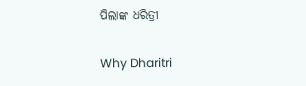ପିଲାଙ୍କ ଧରିତ୍ରୀ

Why Dharitri